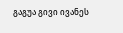გაგუა გივი ივანეს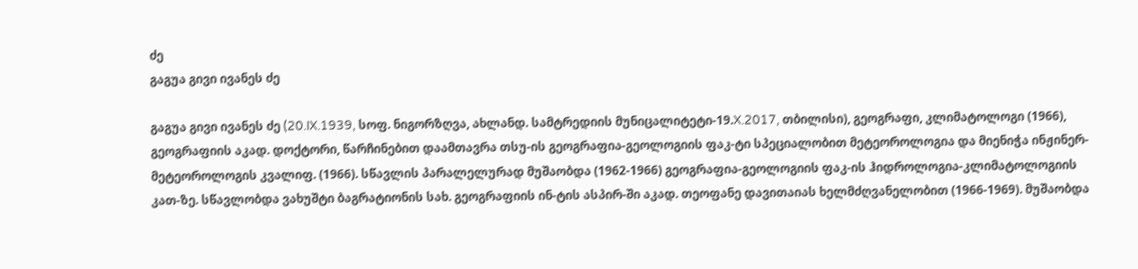ძე
გაგუა გივი ივანეს ძე

გაგუა გივი ივანეს ძე (20.IX.1939, სოფ. ნიგორზღვა, ახლანდ. სამტრედიის მუნიცალიტეტი-19.X.2017, თბილისი), გეოგრაფი, კლიმატოლოგი (1966), გეოგრაფიის აკად. დოქტორი, წარჩინებით დაამთავრა თსუ-ის გეოგრაფია-გეოლოგიის ფაკ-ტი სპეციალობით მეტეოროლოგია და მიენიჭა ინჟინერ-მეტეოროლოგის კვალიფ. (1966). სწავლის პარალელურად მუშაობდა (1962-1966) გეოგრაფია-გეოლოგიის ფაკ-ის ჰიდროლოგია-კლიმატოლოგიის კათ-ზე. სწავლობდა ვახუშტი ბაგრატიონის სახ. გეოგრაფიის ინ-ტის ასპირ-ში აკად. თეოფანე დავითაიას ხელმძღვანელობით (1966-1969). მუშაობდა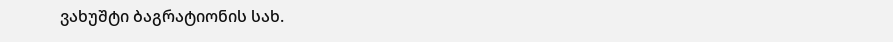ვახუშტი ბაგრატიონის სახ.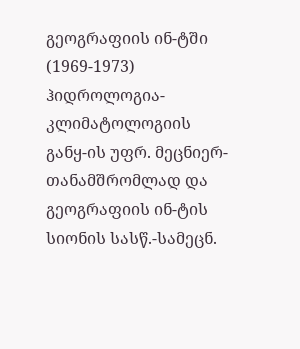გეოგრაფიის ინ-ტში (1969-1973) ჰიდროლოგია-კლიმატოლოგიის განყ-ის უფრ. მეცნიერ-თანამშრომლად და გეოგრაფიის ინ-ტის სიონის სასწ.-სამეცნ.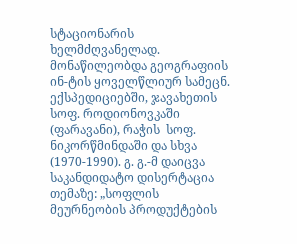სტაციონარის ხელმძღვანელად. მონაწილეობდა გეოგრაფიის ინ-ტის ყოველწლიურ სამეცნ. ექსპედიციებში, ჯავახეთის სოფ. როდიონოვკაში (ფარავანი), რაჭის  სოფ. ნიკორწმინდაში და სხვა (1970-1990). გ. გ.-მ დაიცვა საკანდიდატო დისერტაცია თემაზე: „სოფლის მეურნეობის პროდუქტების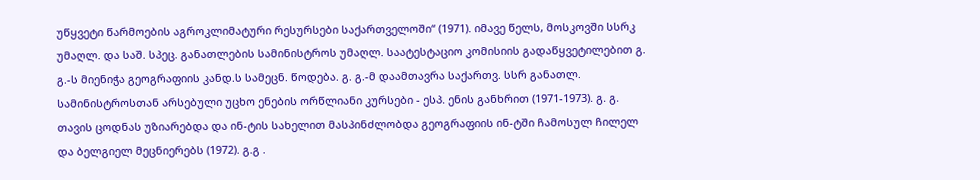უწყვეტი წარმოების აგროკლიმატური რესურსები საქართველოში“ (1971). იმავე წელს, მოსკოვში სსრკ უმაღლ. და საშ. სპეც. განათლების სამინისტროს უმაღლ. საატესტაციო კომისიის გადაწყვეტილებით გ. გ.-ს მიენიჭა გეოგრაფიის კანდ.ს სამეცნ. წოდება. გ. გ.-მ დაამთავრა საქართვ. სსრ განათლ. სამინისტროსთან არსებული უცხო ენების ორწლიანი კურსები - ესპ. ენის განხრით (1971-1973). გ. გ. თავის ცოდნას უზიარებდა და ინ-ტის სახელით მასპინძლობდა გეოგრაფიის ინ-ტში ჩამოსულ ჩილელ და ბელგიელ მეცნიერებს (1972). გ.გ .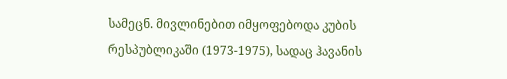სამეცნ. მივლინებით იმყოფებოდა კუბის რესპუბლიკაში (1973-1975), სადაც ჰავანის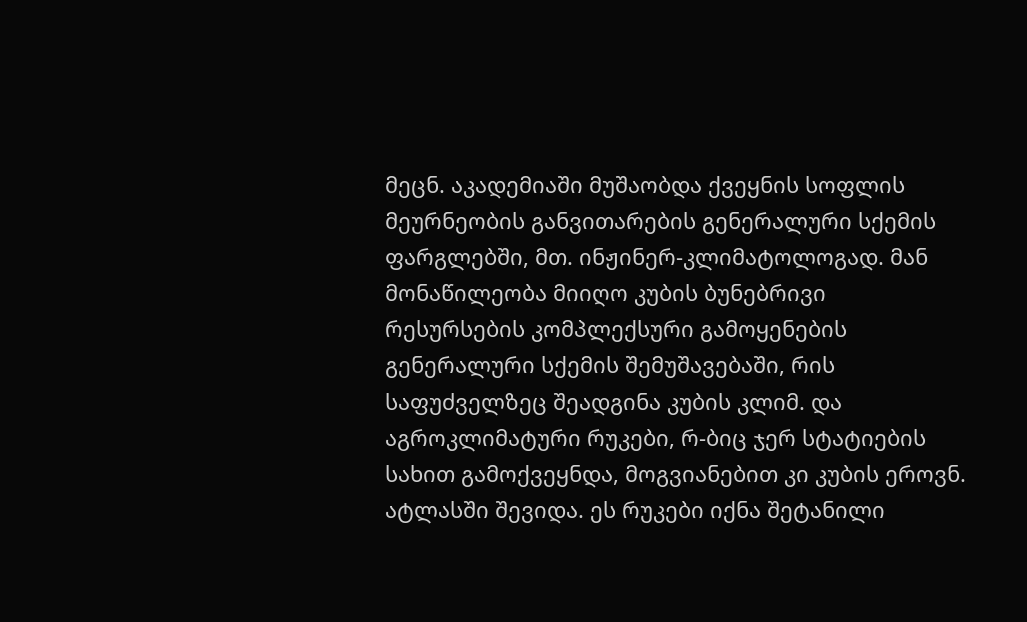მეცნ. აკადემიაში მუშაობდა ქვეყნის სოფლის მეურნეობის განვითარების გენერალური სქემის ფარგლებში, მთ. ინჟინერ-კლიმატოლოგად. მან მონაწილეობა მიიღო კუბის ბუნებრივი რესურსების კომპლექსური გამოყენების გენერალური სქემის შემუშავებაში, რის საფუძველზეც შეადგინა კუბის კლიმ. და აგროკლიმატური რუკები, რ-ბიც ჯერ სტატიების სახით გამოქვეყნდა, მოგვიანებით კი კუბის ეროვნ. ატლასში შევიდა. ეს რუკები იქნა შეტანილი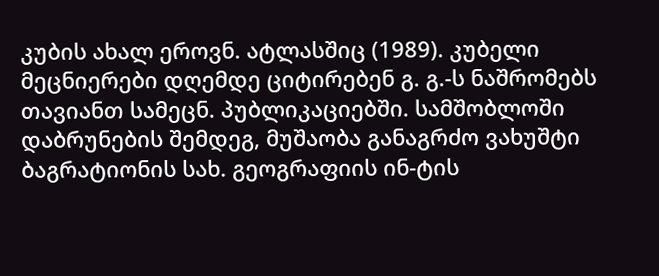კუბის ახალ ეროვნ. ატლასშიც (1989). კუბელი მეცნიერები დღემდე ციტირებენ გ. გ.-ს ნაშრომებს თავიანთ სამეცნ. პუბლიკაციებში. სამშობლოში დაბრუნების შემდეგ, მუშაობა განაგრძო ვახუშტი ბაგრატიონის სახ. გეოგრაფიის ინ-ტის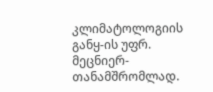კლიმატოლოგიის განყ-ის უფრ. მეცნიერ-თანამშრომლად.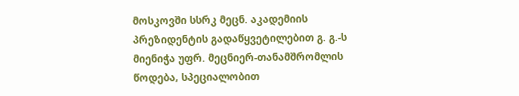მოსკოვში სსრკ მეცნ. აკადემიის პრეზიდენტის გადაწყვეტილებით გ. გ.-ს მიენიჭა უფრ. მეცნიერ-თანამშრომლის წოდება, სპეციალობით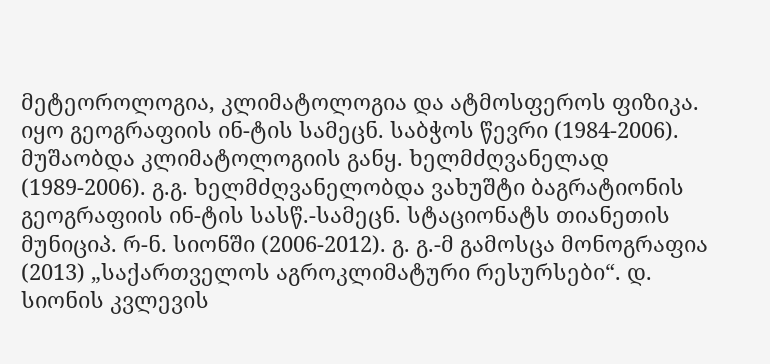მეტეოროლოგია, კლიმატოლოგია და ატმოსფეროს ფიზიკა. იყო გეოგრაფიის ინ-ტის სამეცნ. საბჭოს წევრი (1984-2006). მუშაობდა კლიმატოლოგიის განყ. ხელმძღვანელად (1989-2006). გ.გ. ხელმძღვანელობდა ვახუშტი ბაგრატიონის გეოგრაფიის ინ-ტის სასწ.-სამეცნ. სტაციონატს თიანეთის მუნიციპ. რ-ნ. სიონში (2006-2012). გ. გ.-მ გამოსცა მონოგრაფია (2013) „საქართველოს აგროკლიმატური რესურსები“. დ. სიონის კვლევის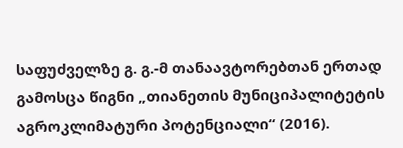საფუძველზე გ. გ.-მ თანაავტორებთან ერთად გამოსცა წიგნი „თიანეთის მუნიციპალიტეტის აგროკლიმატური პოტენციალი“ (2016).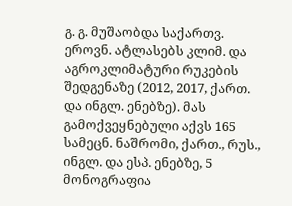გ. გ. მუშაობდა საქართვ. ეროვნ. ატლასებს კლიმ. და აგროკლიმატური რუკების შედგენაზე (2012, 2017, ქართ. და ინგლ. ენებზე). მას გამოქვეყნებული აქვს 165 სამეცნ. ნაშრომი, ქართ., რუს., ინგლ. და ესპ. ენებზე, 5 მონოგრაფია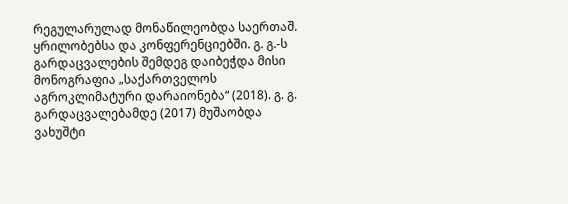რეგულარულად მონაწილეობდა საერთაშ. ყრილობებსა და კონფერენციებში. გ. გ.-ს გარდაცვალების შემდეგ დაიბეჭდა მისი მონოგრაფია „საქართველოს  აგროკლიმატური დარაიონება“ (2018). გ. გ. გარდაცვალებამდე (2017) მუშაობდა ვახუშტი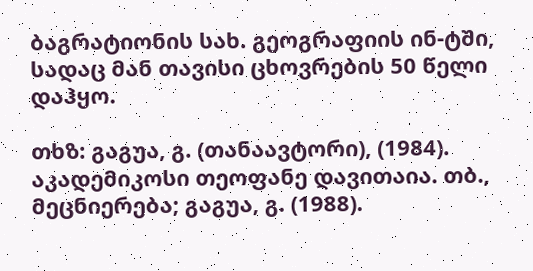ბაგრატიონის სახ. გეოგრაფიის ინ-ტში, სადაც მან თავისი ცხოვრების 50 წელი დაჰყო.

თხზ: გაგუა, გ. (თანაავტორი), (1984). აკადემიკოსი თეოფანე დავითაია. თბ., მეცნიერება; გაგუა, გ. (1988).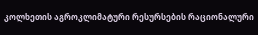კოლხეთის აგროკლიმატური რესურსების რაციონალური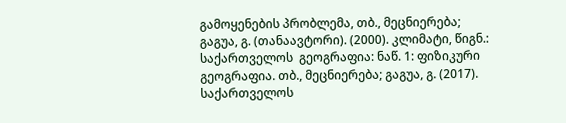გამოყენების პრობლემა, თბ., მეცნიერება; გაგუა, გ. (თანაავტორი). (2000). კლიმატი, წიგნ.: საქართველოს  გეოგრაფია: ნაწ. 1: ფიზიკური გეოგრაფია. თბ., მეცნიერება; გაგუა, გ. (2017). საქართველოს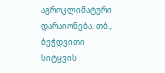აგროკლიმატური დარაიონება. თბ., ბეჭდვითი სიტყვის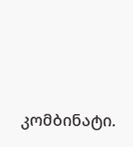კომბინატი.